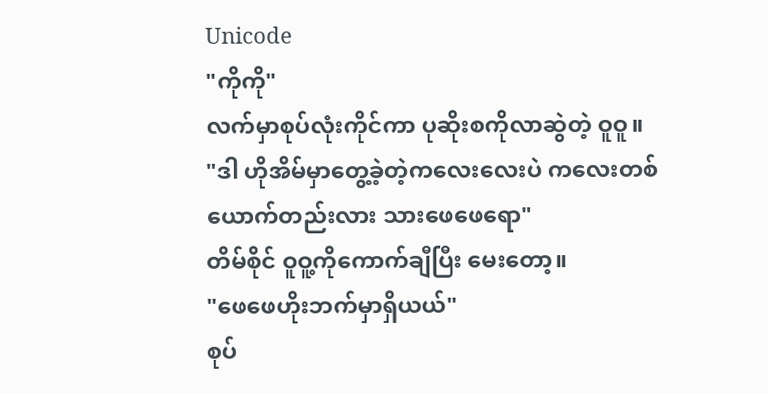Unicode
"ကိုကို"
လက်မှာစုပ်လုံးကိုင်ကာ ပုဆိုးစကိုလာဆွဲတဲ့ ဝူဝူ။
"ဒါ ဟိုအိမ်မှာတွေ့ခဲ့တဲ့ကလေးလေးပဲ ကလေးတစ်ယောက်တည်းလား သားဖေဖေရော"
တိမ်စိုင် ဝူဝူ့ကိုကောက်ချီပြီး မေးတော့။
"ဖေဖေဟိုးဘက်မှာရှိယယ်"
စုပ်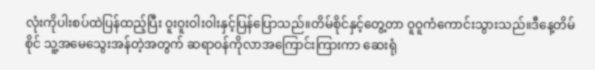လုံးကိုပါးစပ်ထဲပြန်ထည့်ပြီး ဝူးဝူးဝါးဝါးနှင့်ပြန်ပြောသည်။တိမ်စိုင်နှင့်တွေ့တာ ဝူဝူကံကောင်းသွားသည်။ဒီနေ့တိမ်စိုင် သူ့အမေသွေးအန်တဲ့အတွက် ဆရာဝန်ကိုလာအကြောင်းကြားကာ ဆေးရုံ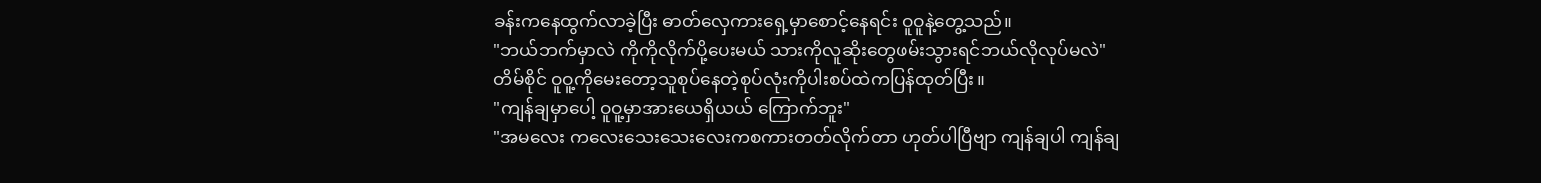ခန်းကနေထွက်လာခဲ့ပြီး ဓာတ်လှေကားရှေ့မှာစောင့်နေရင်း ဝူဝူနဲ့တွေ့သည်။
"ဘယ်ဘက်မှာလဲ ကိုကိုလိုက်ပို့ပေးမယ် သားကိုလူဆိုးတွေဖမ်းသွားရင်ဘယ်လိုလုပ်မလဲ"
တိမ်စိုင် ဝူဝူ့ကိုမေးတော့သူစုပ်နေတဲ့စုပ်လုံးကိုပါးစပ်ထဲကပြန်ထုတ်ပြီး။
"ကျန်ချမှာပေါ့ ဝူဝူ့မှာအားယေရှိယယ် ကြောက်ဘူး"
"အမလေး ကလေးသေးသေးလေးကစကားတတ်လိုက်တာ ဟုတ်ပါပြီဗျာ ကျန်ချပါ ကျန်ချ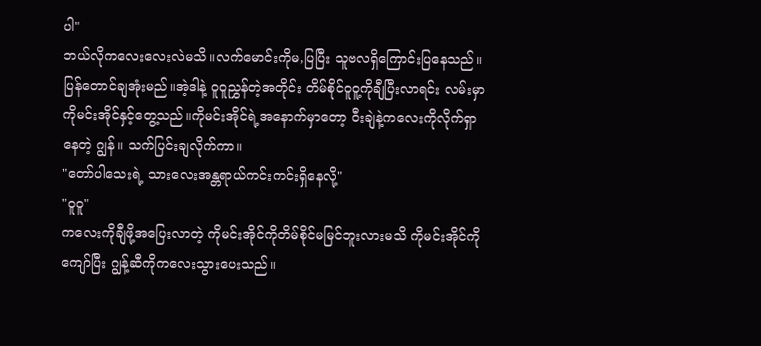ပါ"
ဘယ်လိုကလေးလေးလဲမသိ။လက်မောင်းကိုမ,ပြပြီး သူဗလရှိကြောင်းပြနေသည်။ပြန်တောင်ချအုံးမည်။အဲ့ဒါနဲ့ ဝူဝူညွှန်တဲ့အတိုင်း တိမ်စိုင်ဝူဝူ့ကိုချီပြီးလာရင်း လမ်းမှာကိုမင်းအိုင်နှင့်တွေ့သည်။ကိုမင်းအိုင်ရဲ့အနောက်မှာတော့ ဝီးချဲနဲ့ကလေးကိုလိုက်ရှာနေတဲ့ ဂျွန်။ သက်ပြင်းချလိုက်ကာ။
"တော်ပါသေးရဲ့ သားလေးအန္တရာယ်ကင်းကင်းရှိနေလို့"
"ဝူဝူ"
ကလေးကိုချီဖို့အပြေးလာတဲ့ ကိုမင်းအိုင်ကိုတိမ်စိုင်မမြင်ဘူးလားမသိ ကိုမင်းအိုင်ကိုကျော်ပြီး ဂျွန့်ဆီကိုကလေးသွားပေးသည်။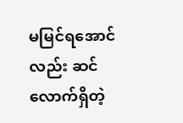မမြင်ရအောင်လည်း ဆင်လောက်ရှိတဲ့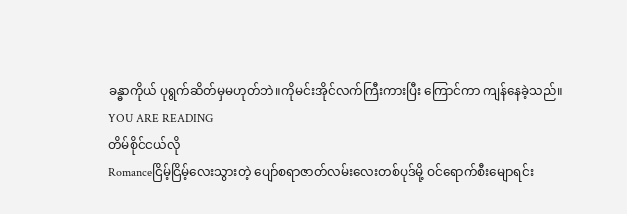ခန္ဓာကိုယ် ပုရွက်ဆိတ်မှမဟုတ်ဘဲ။ကိုမင်းအိုင်လက်ကြီးကားပြီး ကြောင်ကာ ကျန်နေခဲ့သည်။
YOU ARE READING
တိမ်စိုင်ငယ်လို
Romanceငြိမ့်ငြိမ့်လေးသွားတဲ့ ပျော်စရာဇာတ်လမ်းလေးတစ်ပုဒ်မို့ ဝင်ရောက်စီးမျောရင်း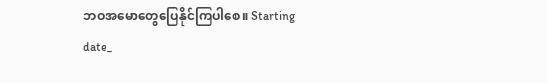ဘဝအမောတွေပြေနိုင်ကြပါစေ။ Starting date_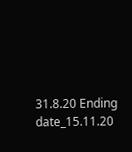31.8.20 Ending date_15.11.20